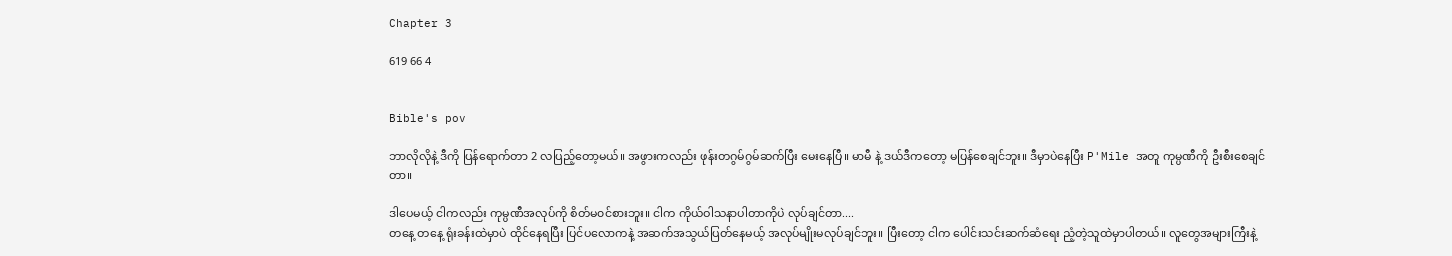Chapter 3

619 66 4


Bible's pov

ဘာလိုလိုနဲ့ ဒီကို ပြန်ရောက်တာ 2 လပြည့်တော့မယ်။ အဖွားကလည်း ဖုန်းတဂွမ်ဂွမ်ဆက်ပြီး မေးနေပြီ။ မာမီ နဲ့ ဒယ်ဒီကတော့ မပြန်စေချင်ဘူး။ ဒီမှာပဲနေပြီး P'Mile အတူ ကုမ္ပဏီကို ဦးစီးစေချင်တာ။

ဒါပေမယ့် ငါကလည်း ကုမ္ပဏီအလုပ်ကို စိတ်မ၀င်စားဘူး။ ငါက ကိုယ်ဝါသနာပါတာကိုပဲ လုပ်ချင်တာ....
တနေ့ တနေ့ ရုံးခန်းထဲမှာပဲ ထိုင်နေရပြီး ပြင်ပလောကနဲ့ အဆက်အသွယ်ပြတ်နေမယ့် အလုပ်မျိုးမလုပ်ချင်ဘူး။ ပြီးတော့ ငါက ပေါင်းသင်းဆက်ဆံရေး ညံ့တဲ့သူထဲမှာပါတယ်။ လူတွေအများကြီးနဲ့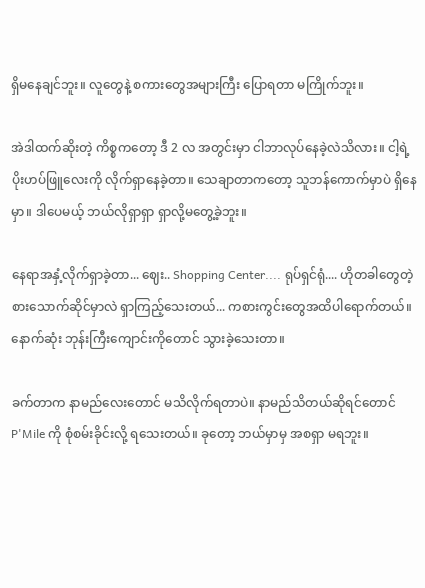ရှိမနေချင်ဘူး။ လူတွေနဲ့ စကားတွေအများကြီး ပြောရတာ မကြိုက်ဘူး။

အဲဒါ‌ထက်ဆိုးတဲ့ ကိစ္စကတော့ ဒီ 2 လ အတွင်းမှာ ငါဘာလုပ်နေခဲ့လဲသိလား။ ငါ့ရဲ့ ပိုးဟပ်ဖြူလေးကို လိုက်ရှာနေခဲ့တာ။ သေချာတာကတော့ သူဘန်ကောက်မှာပဲ ရှိနေမှာ။ ဒါပေမယ့် ဘယ်လိုရှာရှာ ရှာလို့မတွေ့ခဲ့ဘူး။

နေရာအနှံ့လိုက်ရှာခဲ့တာ... ဈေး.. Shopping Center.... ရုပ်ရှင်ရုံ.... ဟိုတခါတွေတဲ့ စားသောက်ဆိုင်မှာလဲ ရှာကြည့်သေးတယ်... ကစားကွင်းတွေအထိပါရောက်တယ်။ နောက်ဆုံး ဘုန်းကြီးကျောင်းကိုတောင် သွားခဲ့သေးတာ။

ခက်တာက နာမည်လေးတောင် မသိလိုက်ရတာပဲ။ နာမည်သိတယ်ဆိုရင်တောင် P'Mile ကို စုံစမ်းခိုင်းလို့ ရသေးတယ်။ ခုတော့ ဘယ်မှာမှ အစရှာ မရဘူး။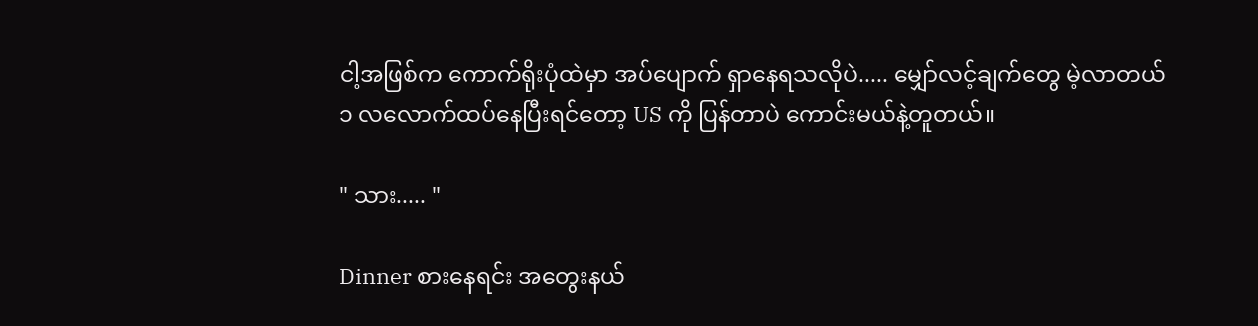ငါ့အဖြစ်က ကောက်ရိုးပုံထဲမှာ အပ်‌ပျောက် ရှာနေရသလိုပဲ..... မျှော်လင့်ချက်တွေ မဲ့လာတယ်
၁ လလောက်ထပ်နေပြီးရင်တော့ US ကို ပြန်တာပဲ ကောင်းမယ်နဲ့တူတယ်။

" သား..... "

Dinner စားနေရင်း အတွေးနယ်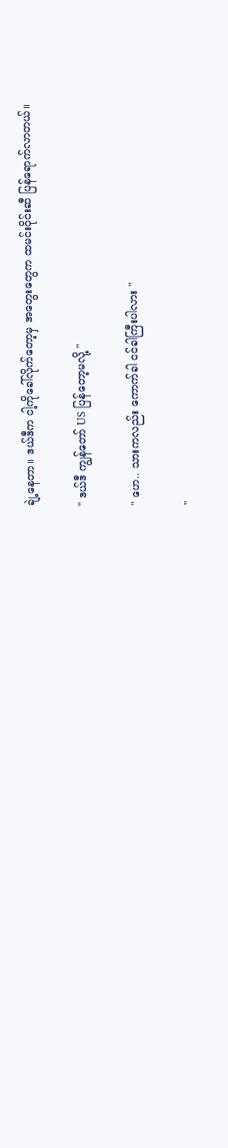ချဲ့‌နေတာ။ ဒယ်ဒီက ငါ့ကိုခေါ်လိုက်တော့မှ အတွေးတွေက ထမင်းဝိုင်းဆီ ပြန်ရောက်လာတယ်။

" ဒယ်ဒီ ကျွန်တော် US ပြန်တော့မလို့ "

" ဟေ.. သားကလည်း ကောက်ခါ ငင်ခါကြီးပါလား "

"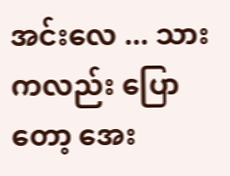အင်းလေ ... သားကလည်း ပြောတော့ အေး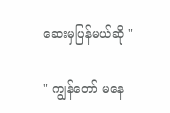ဆေးမှပြန်မယ်ဆို "

" ကျွန်တော် မနေ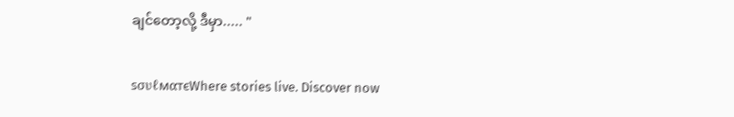ချင်တော့လို့ ဒီမှာ..... "

ѕσυℓмαтєWhere stories live. Discover now